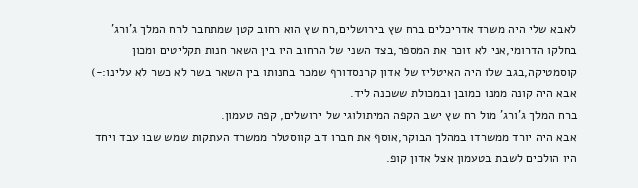לאבא שלי היה משרד אדריכלים ברח שץ בירושלים,רח שץ הוא רחוב קטן שמתחבר לרח המלך ג'ורג' בחלקו הדרומי,אני לא זוכר את המספר,בצד השני של הרחוב היו בין השאר חנות תקליטים ומכון קוסמטיקה,בגב שלו היה האיטליז של אדון קרנסדורף שמכר בחנותו בין השאר בשר לא כשר לא עלינו:-)
אבא היה קונה ממנו כמובן ובמכולת ששכנה ליד.
ברח המלך ג'ורג' מול רח שץ ישב הקפה המיתולוגי של ירושלים, קפה טעמון.
אבא היה יורד ממשרדו במהלך הבוקר,אוסף את חברו דב קווסטלר ממשרד העתקות שמש שבו עבד ויחד היו הולכים לשבת בטעמון אצל אדון קופ.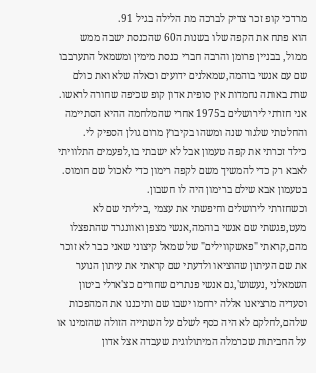מרדכי קופ זכר צדיק לברכה מת הלילה בגיל 91.
הוא פתח את הקפה שלו בשנות ה60 שהכנסת ישבה ממש ממול, בבניין פרומן והרבה חברי כנסת מימין ומשמאל התערבבו שם עם אנשי בוהמה,שמאלנים ידועים וכאלה שלא ואת כולם שרת באותה נחמדות אין סופית אדון קופ שכיפה שחורה לראשו.
אני חזרתי לירושלים ב1975 אחרי שהמלחמה ההיא הסתיימה והחלטתי שלגור שנה ומשהו בקיבוץ מרום גולן הספיק לי.
כילד זכרתי את קפה טעמון אבל לא ישבתי בו,לפעמים התלוויתי לאבא רק כדי להמשיך משם לקפה רימון כדי לאכול שם חומוס.
בטעמון אבא שילם ברימון היה לו חשבון.
וכשחזרתי לירושלים וחיפשתי את עצמי ,ביליתי שם לא מעט,פגשתי שם אנשי בוהמה,אנשי מצפן ואוונגרד שהתפצלו מהם,קראתי "פאשקווילים" של שמאל קיצוני שאני כבר לא זוכר את שם העיתון שהוציאו ולדעתי שם קראתי את עיתון הנוער השמאלני ,נעשוש',גם אנשי פנתרים שחורים כצ'ארלי ביטון וסעדיה מרציאנו אללה ירחמו ישבו שם ותיכננו את המהפכות שלהם,לחלקם לא היה כסף לשלם על השתייה הזולה שהזמינו או על החביתות שכרמלה המיתולוגית שעבדה אצל אדון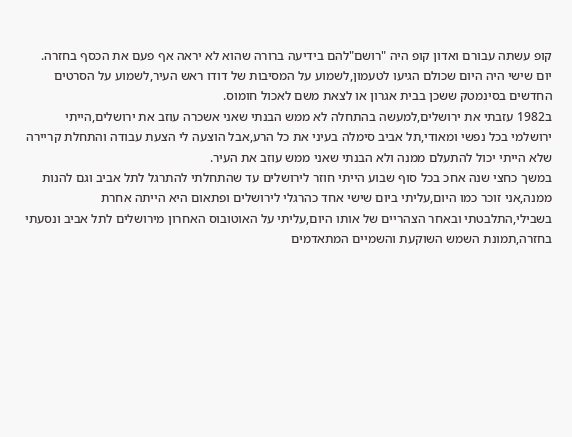קופ עשתה עבורם ואדון קופ היה "רושם"להם בידיעה ברורה שהוא לא יראה אף פעם את הכסף בחזרה.
יום שישי היה היום שכולם הגיעו לטעמון,לשמוע על המסיבות של דודו ראש העיר,לשמוע על הסרטים החדשים בסינמטק ששכן בבית אגרון או לצאת משם לאכול חומוס.
ב1982 עזבתי את ירושלים,למעשה בהתחלה לא ממש הבנתי שאני אשכרה עוזב את ירושלים,הייתי ירושלמי בכל נפשי ומאודי,תל אביב סימלה בעיני את כל הרע,אבל הוצעה לי הצעת עבודה והתחלת קריירה שלא הייתי יכול להתעלם ממנה ולא הבנתי שאני ממש עוזב את העיר.
במשך כחצי שנה אחכ בכל סוף שבוע הייתי חוזר לירושלים עד שהתחלתי להתרגל לתל אביב וגם להנות ממנה,אני זוכר כמו היום,עליתי ביום שישי אחד כהרגלי לירושלים ופתאום היא הייתה אחרת בשבילי,התלבטתי ובאחר הצהריים של אותו היום,עליתי על האוטובוס האחרון מירושלים לתל אביב ונסעתי בחזרה,תמונת השמש השוקעת והשמיים המתאדמים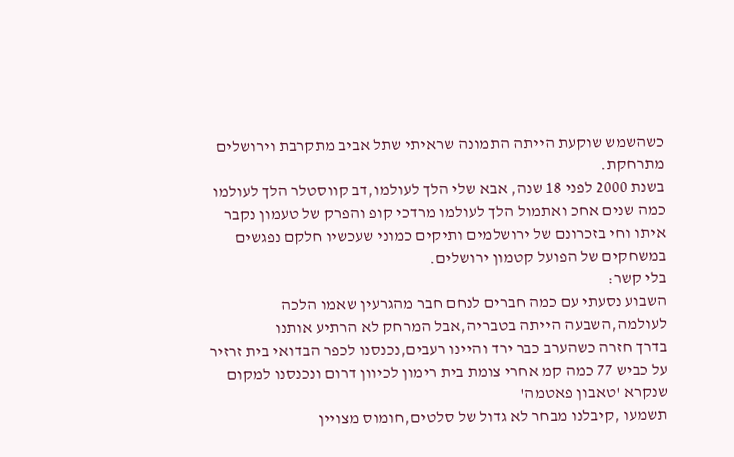כשהשמש שוקעת הייתה התמונה שראיתי שתל אביב מתקרבת וירושלים מתרחקת.
בשנת 2000 לפני 18 שנה, אבא שלי הלך לעולמו,דב קווסטלר הלך לעולמו כמה שנים אחכ ואתמול הלך לעולמו מרדכי קופ והפרק של טעמון נקבר איתו וחי בזכרונם של ירושלמים ותיקים כמוני שעכשיו חלקם נפגשים במשחקים של הפועל קטמון ירושלים.
בלי קשר:
השבוע נסעתי עם כמה חברים לנחם חבר מהגרעין שאמו הלכה לעולמה,השבעה הייתה בטבריה,אבל המרחק לא הרתיע אותנו
בדרך חזרה כשהערב כבר ירד והיינו רעבים,נכנסנו לכפר הבדואי בית זרזיר על כביש 77 כמה קמ אחרי צומת בית רימון לכיוון דרום ונכנסנו למקום שנקרא 'טאבון פאטמה'
תשמעו ,קיבלנו מבחר לא גדול של סלטים,חומוס מצויין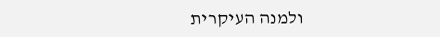ולמנה העיקרית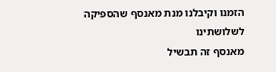הזמנו וקיבלנו מנת מאנסף שהספיקה לשלושתינו
מאנסף זה תבשיל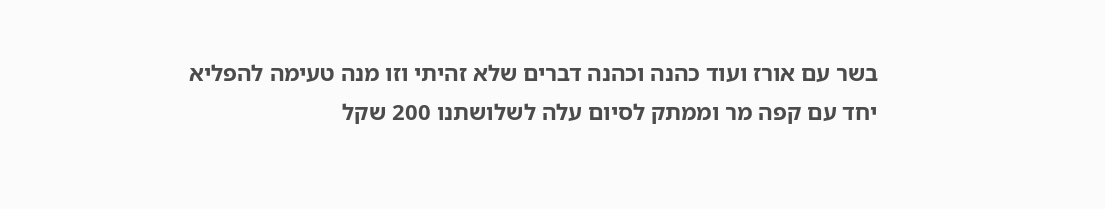בשר עם אורז ועוד כהנה וכהנה דברים שלא זהיתי וזו מנה טעימה להפליא
יחד עם קפה מר וממתק לסיום עלה לשלושתנו 200 שקל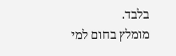בלבד.
מומלץ בחום למי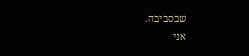שבסביבה.
אני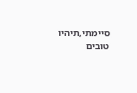סיימתי,תיהיו טובים